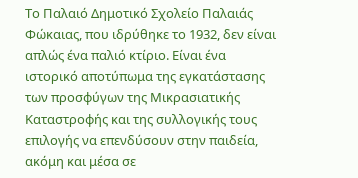Το Παλαιό Δημοτικό Σχολείο Παλαιάς Φώκαιας, που ιδρύθηκε το 1932, δεν είναι απλώς ένα παλιό κτίριο. Είναι ένα ιστορικό αποτύπωμα της εγκατάστασης των προσφύγων της Μικρασιατικής Καταστροφής και της συλλογικής τους επιλογής να επενδύσουν στην παιδεία, ακόμη και μέσα σε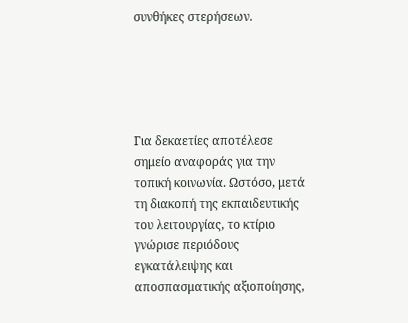συνθήκες στερήσεων.





Για δεκαετίες αποτέλεσε σημείο αναφοράς για την τοπική κοινωνία. Ωστόσο, μετά τη διακοπή της εκπαιδευτικής του λειτουργίας, το κτίριο γνώρισε περιόδους εγκατάλειψης και αποσπασματικής αξιοποίησης,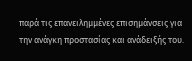παρά τις επανειλημμένες επισημάνσεις για την ανάγκη προστασίας και ανάδειξής του.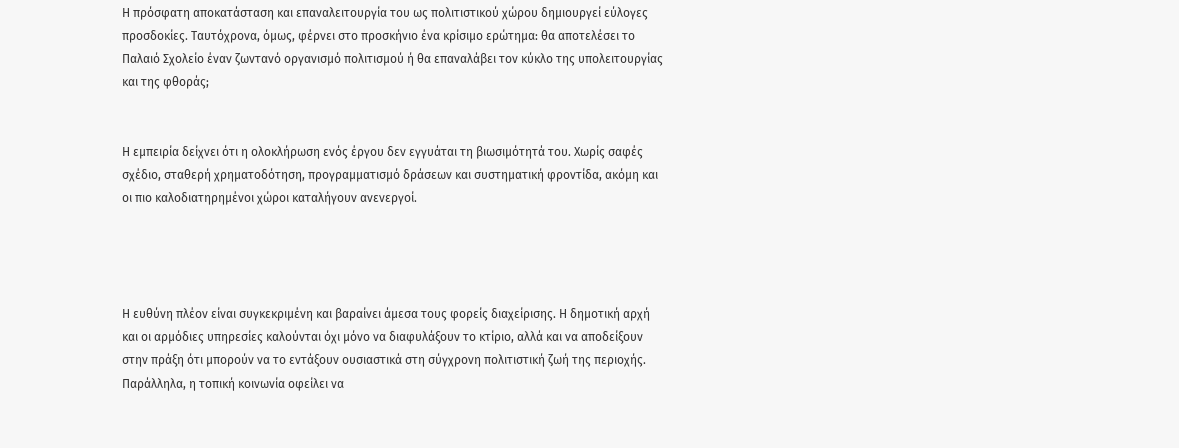Η πρόσφατη αποκατάσταση και επαναλειτουργία του ως πολιτιστικού χώρου δημιουργεί εύλογες προσδοκίες. Ταυτόχρονα, όμως, φέρνει στο προσκήνιο ένα κρίσιμο ερώτημα: θα αποτελέσει το Παλαιό Σχολείο έναν ζωντανό οργανισμό πολιτισμού ή θα επαναλάβει τον κύκλο της υπολειτουργίας και της φθοράς;


Η εμπειρία δείχνει ότι η ολοκλήρωση ενός έργου δεν εγγυάται τη βιωσιμότητά του. Χωρίς σαφές σχέδιο, σταθερή χρηματοδότηση, προγραμματισμό δράσεων και συστηματική φροντίδα, ακόμη και οι πιο καλοδιατηρημένοι χώροι καταλήγουν ανενεργοί.




Η ευθύνη πλέον είναι συγκεκριμένη και βαραίνει άμεσα τους φορείς διαχείρισης. Η δημοτική αρχή και οι αρμόδιες υπηρεσίες καλούνται όχι μόνο να διαφυλάξουν το κτίριο, αλλά και να αποδείξουν στην πράξη ότι μπορούν να το εντάξουν ουσιαστικά στη σύγχρονη πολιτιστική ζωή της περιοχής. Παράλληλα, η τοπική κοινωνία οφείλει να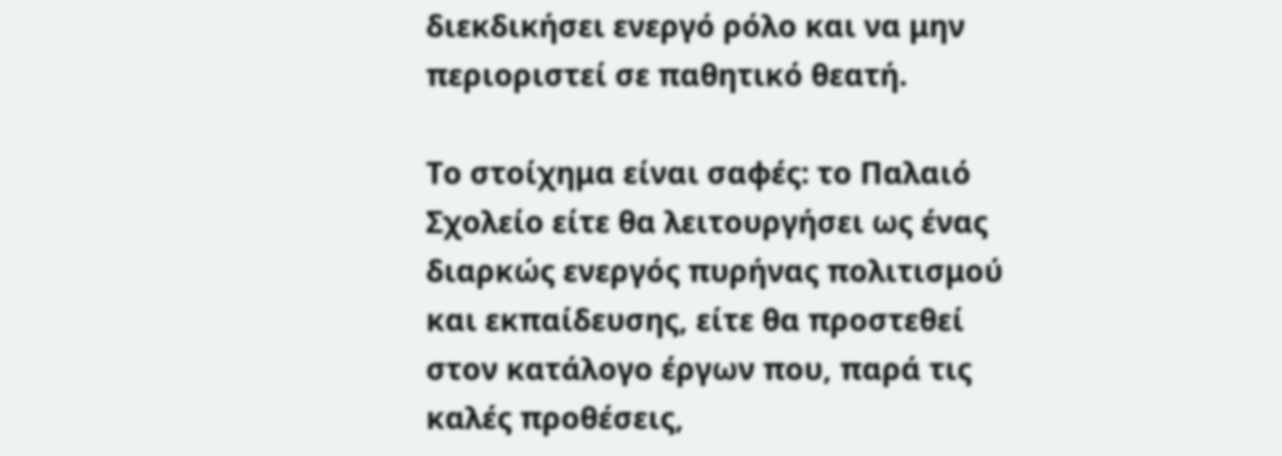διεκδικήσει ενεργό ρόλο και να μην περιοριστεί σε παθητικό θεατή.

Το στοίχημα είναι σαφές: το Παλαιό Σχολείο είτε θα λειτουργήσει ως ένας διαρκώς ενεργός πυρήνας πολιτισμού και εκπαίδευσης, είτε θα προστεθεί στον κατάλογο έργων που, παρά τις καλές προθέσεις,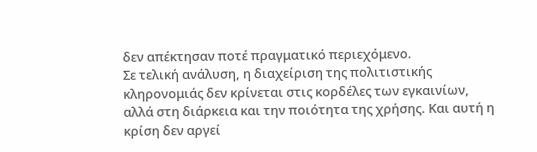δεν απέκτησαν ποτέ πραγματικό περιεχόμενο.
Σε τελική ανάλυση, η διαχείριση της πολιτιστικής κληρονομιάς δεν κρίνεται στις κορδέλες των εγκαινίων, αλλά στη διάρκεια και την ποιότητα της χρήσης. Και αυτή η κρίση δεν αργεί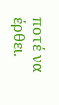ποτέ να έρθει.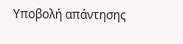Υποβολή απάντησης